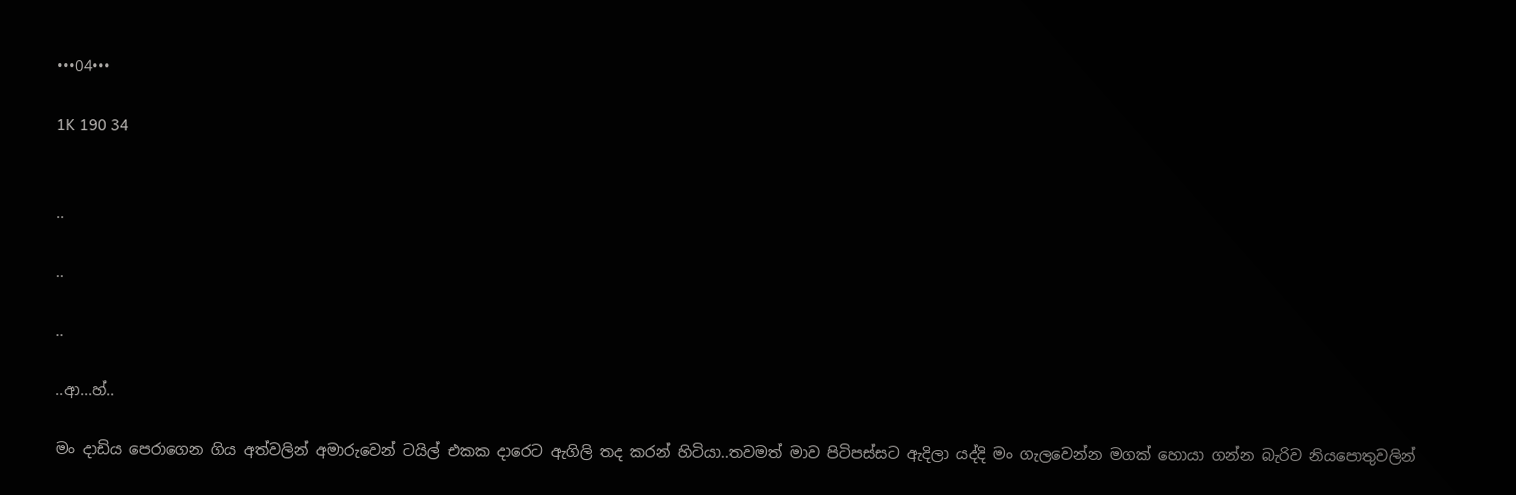•••04•••

1K 190 34


..

..

..

..ආ...හ්..

මං දාඩිය පෙරාගෙන ගිය අත්වලින් අමාරුවෙන් ටයිල් එකක දාරෙට ඇගිලි තද කරන් හිටියා..තවමත් මාව පිටිපස්සට ඇදිලා යද්දි මං ගැලවෙන්න මගක් හොයා ගන්න බැරිව නියපොතුවලින්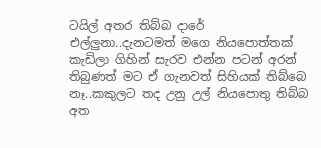ටයිල් අතර තිබ්බ දාරේ එල්ලුනා..දැනටමත් මගෙ නියපොත්තක් කැඩිලා ගිහින් සැරව එන්න පටන් අරන් තිබුණත් මට ඒ ගැනවත් සිහියක් තිබ්බෙ නෑ..කකුලට තද උනු උල් නියපොතු තිබ්බ අත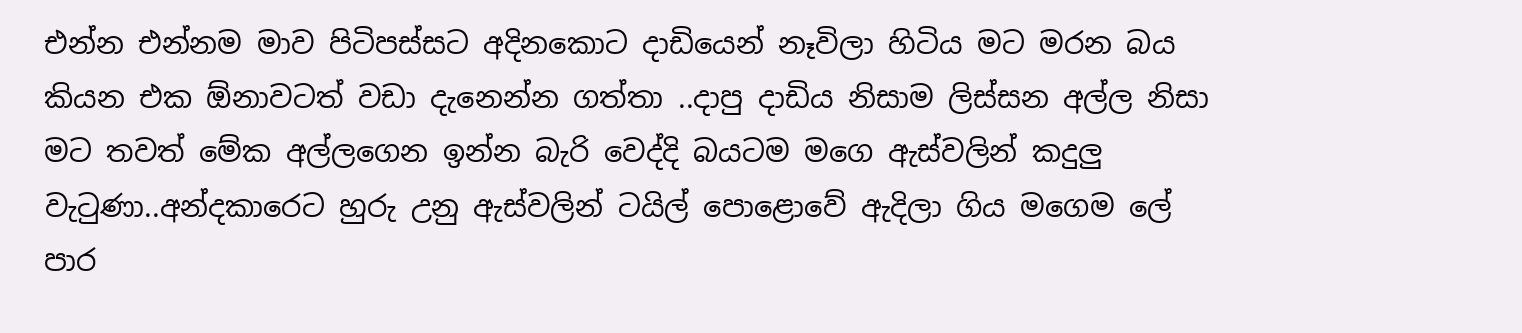එන්න එන්නම මාව පිටිපස්සට අදිනකොට දාඩියෙන් නෑවිලා හිටිය මට මරන බය කියන එක ඕනාවටත් වඩා දැනෙන්න ගත්තා ..දාපු දාඩිය නිසාම ලිස්සන අල්ල නිසා මට තවත් මේක අල්ලගෙන ඉන්න බැරි වෙද්දි බයටම මගෙ ඇස්වලින් කදුලු වැටුණා..අන්දකාරෙට හුරු උනු ඇස්වලින් ටයිල් පොළොවේ ඇදිලා ගිය මගෙම ලේ පාර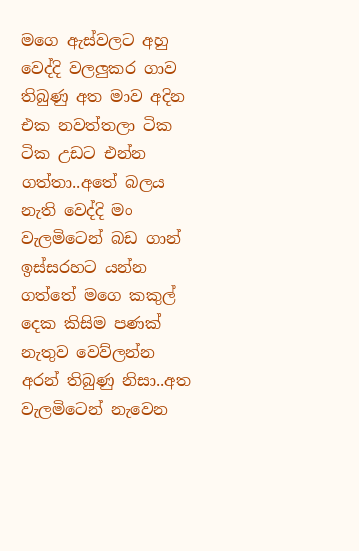මගෙ ඇස්වලට අහු වෙද්දි වලලුකර ගාව තිබුණු අත මාව අදින එක නවත්තලා ටික ටික උඩට එන්න ගත්තා..අතේ බලය නැති වෙද්දි මං වැලමිටෙන් බඩ ගාන් ඉස්සරහට යන්න ගත්තේ මගෙ කකුල් දෙක කිසිම පණක් නැතුව වෙව්ලන්න අරන් තිබුණු නිසා..අත වැලමිටෙන් නැවෙන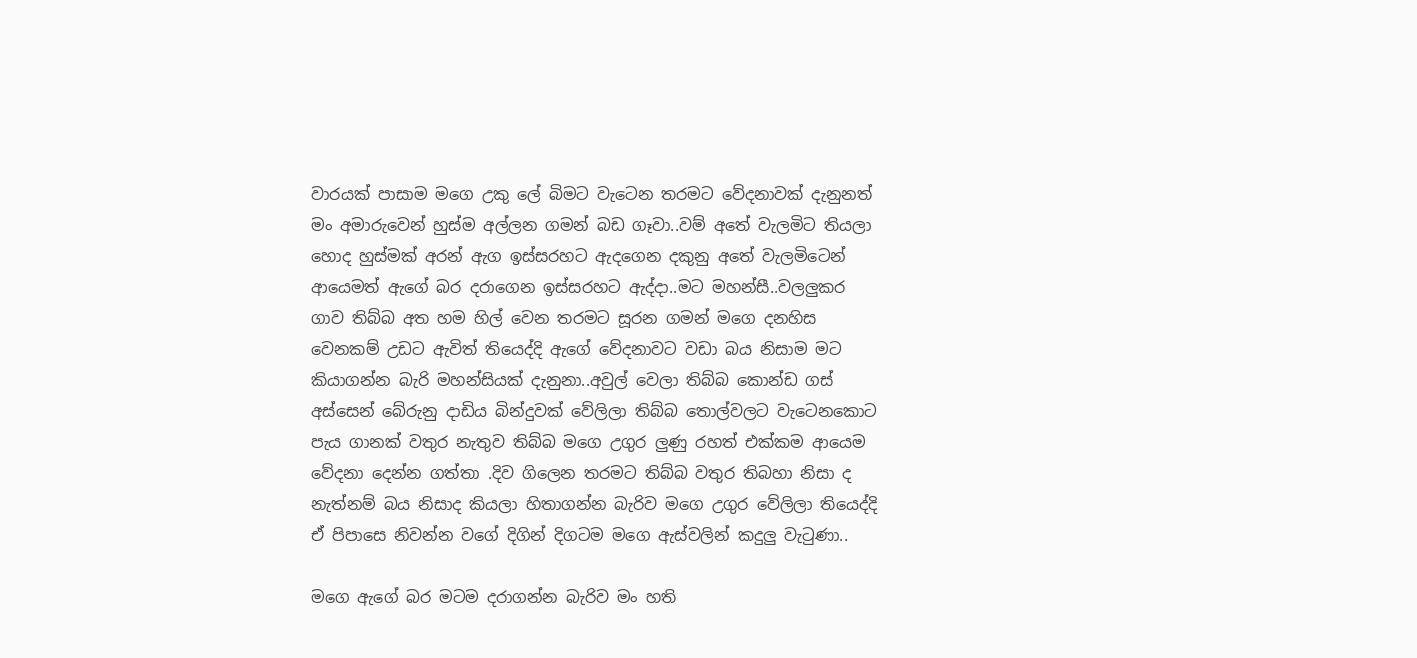වාරයක් පාසාම මගෙ උකු ලේ බිමට වැටෙන තරමට වේදනාවක් දැනුනත් මං අමාරුවෙන් හුස්ම අල්ලන ගමන් බඩ ගෑවා..වම් අතේ වැලමිට තියලා හොද හුස්මක් අරන් ඇග ඉස්සරහට ඇදගෙන දකුනු අතේ වැලමිටෙන් ආයෙමත් ඇගේ බර දරාගෙන ඉස්සරහට ඇද්දා..මට මහන්සී..වලලුකර ගාව තිබ්බ අත හම හිල් වෙන තරමට සූරන ගමන් මගෙ දනහිස වෙනකම් උඩට ඇවිත් තියෙද්දි ඇගේ වේදනාවට වඩා බය නිසාම මට කියාගන්න බැරි මහන්සියක් දැනුනා..අවුල් වෙලා තිබ්බ කොන්ඩ ගස් අස්සෙන් බේරුනු දාඩිය බින්දුවක් වේලිලා තිබ්බ තොල්වලට වැටෙනකොට පැය ගානක් වතුර නැතුව තිබ්බ මගෙ උගුර ලුණු රහත් එක්කම ආයෙම වේදනා දෙන්න ගත්තා .දිව ගිලෙන තරමට තිබ්බ වතුර තිබහා නිසා ද නැත්නම් බය නිසාද කියලා හිතාගන්න බැරිව මගෙ උගුර වේලිලා තියෙද්දි ඒ පිපාසෙ නිවන්න වගේ දිගින් දිගටම මගෙ ඇස්වලින් කදුලු වැටුණා..

මගෙ ඇගේ බර මටම දරාගන්න බැරිව මං හති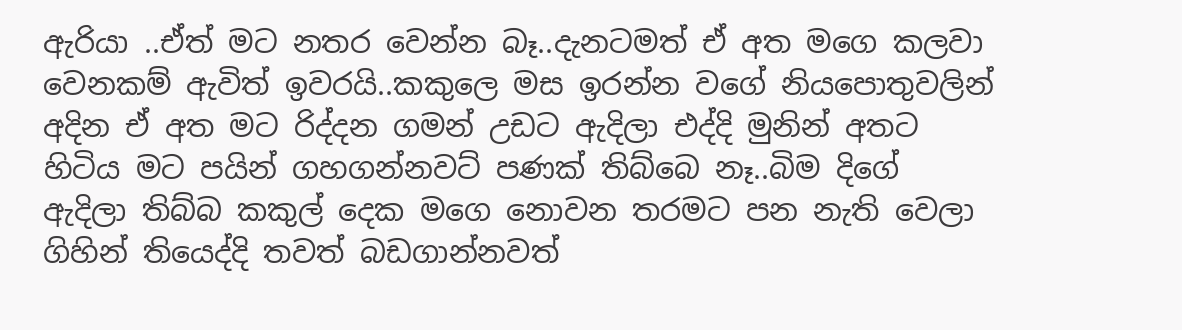ඇරියා ..ඒත් මට නතර වෙන්න බෑ..දැනටමත් ඒ අත මගෙ කලවා වෙනකම් ඇවිත් ඉවරයි..කකුලෙ මස ඉරන්න වගේ නියපොතුවලින් අදින ඒ අත මට රිද්දන ගමන් උඩට ඇදිලා එද්දි මුනින් අතට හිටිය මට පයින් ගහගන්නවට් පණක් තිබ්බෙ නෑ..බිම දිගේ ඇදිලා තිබ්බ කකුල් දෙක මගෙ නොවන තරමට පන නැති වෙලා ගිහින් තියෙද්දි තවත් බඩගාන්නවත්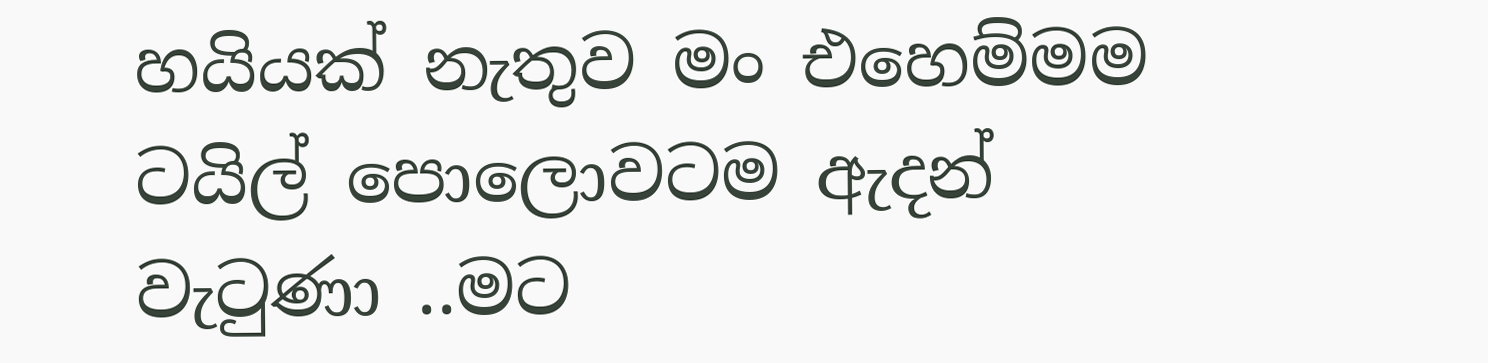හයියක් නැතුව මං එහෙම්මම ටයිල් පොලොවටම ඇදන් වැටුණා ..මට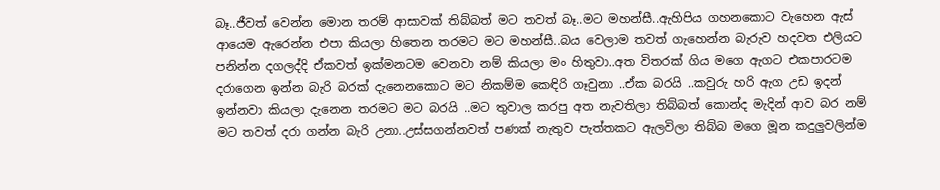බෑ..ජීවත් වෙන්න මොන තරම් ආසාවක් තිබ්බත් මට තවත් බෑ..මට මහන්සී..ඇහිපිය ගහනකොට වැහෙන ඇස් ආයෙම ඇරෙන්න එපා කියලා හිතෙන තරමට මට මහන්සී..බය වෙලාම තවත් ගැහෙන්න බැරුව හදවත එලියට පනින්න දගලද්දි ඒකවත් ඉක්මනටම වෙනවා නම් කියලා මං හිතුවා..අත විතරක් ගිය මගෙ ඇගට එකපාරටම දරාගෙන ඉන්න බැරි බරක් දැනෙනකොට මට නිකම්ම කෙඳිරි ගෑවුනා ..ඒක බරයි ..කවුරු හරි ඇග උඩ ඉදන් ඉන්නවා කියලා දැනෙන තරමට මට බරයි ..මට තුවාල කරපු අත නැවතිලා තිබ්බත් කොන්ද මැදින් ආව බර නම් මට තවත් දරා ගන්න බැරි උනා..උස්සගන්නවත් පණක් නැතුව පැත්තකට ඇලවිලා තිබ්බ මගෙ මූන කදුලුවලින්ම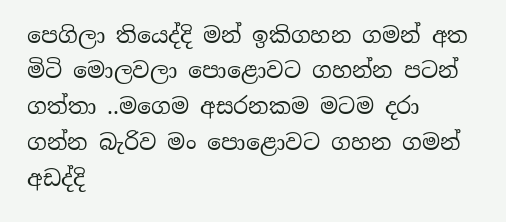පෙගිලා තියෙද්දි මන් ඉකිගහන ගමන් අත මිටි මොලවලා පොළොවට ගහන්න පටන් ගත්තා ..මගෙම අසරනකම මටම දරා ගන්න බැරිව මං පොළොවට ගහන ගමන් අඩද්දි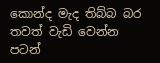කොන්ද මැද තිබ්බ බර තවත් වැඩි වෙන්න පටන්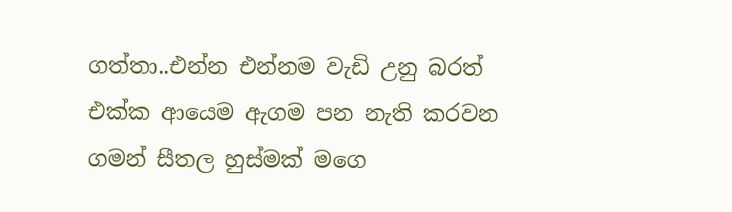ගත්තා..එන්න එන්නම වැඩි උනු බරත් එක්ක ආයෙම ඇගම පන නැති කරවන ගමන් සීතල හුස්මක් මගෙ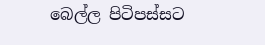බෙල්ල පිටිපස්සට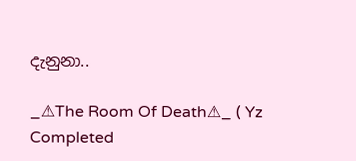දැනුනා..

_⚠The Room Of Death⚠_ ( Yz Completed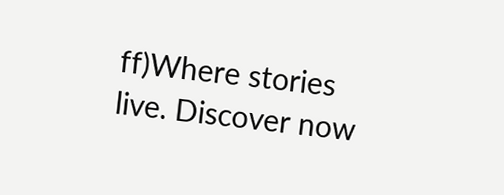ff)Where stories live. Discover now